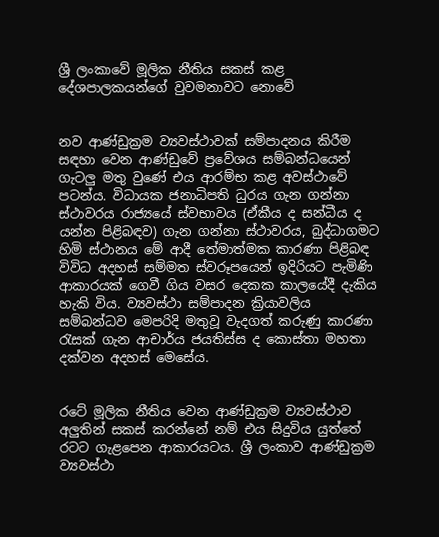ශ්‍රී ලංකාවේ මූලික නීතිය සකස් කළ දේශපාලකයන්ගේ වුවමනාවට නොවේ


නව ආණ්ඩුක්‍රම ව්‍යවස්ථාවක් සම්පාදනය කිරීම සඳහා වෙන ආණ්ඩුවේ ප්‍රවේශය සම්බන්ධයෙන් ගැටලු මතු වුණේ එය ආරම්භ කළ අවස්ථාවේ පටන්ය. විධායක ජනාධිපති ධුරය ගැන ගන්නා ස්ථාවරය රාජ්‍යයේ ස්වභාවය (ඒකීය ද සන්ධීය ද යන්න පිළිබඳව) ගැන ගන්නා ස්ථාවරය, බුද්ධාගමට හිමි ස්ථානය මේ ආදී තේමාත්මක කාරණා පිළිබඳ විවිධ අදහස් සම්මත ස්වරූපයෙන් ඉදිරියට පැමිණි ආකාරයක් ගෙවී ගිය වසර දෙකක කාලයේදී දැකිය හැකි විය. ව්‍යවස්ථා සම්පාදන ක්‍රියාවලිය සම්බන්ධව මෙපරිදි මතුවූ වැදගත් කරුණු කාරණා රැසක් ගැන ආචාර්ය ජයතිස්ස ද කොස්තා මහතා දක්වන අදහස් මෙසේය.


රටේ මූලික නීතිය වෙන ආණ්ඩුක්‍රම ව්‍යවස්ථාව අලුතින් සකස් කරන්නේ නම් එය සිදුවිය යුත්තේ රටට ගැළපෙන ආකාරයටය. ශ්‍රී ලංකාව ආණ්ඩුක්‍රම ව්‍යවස්ථා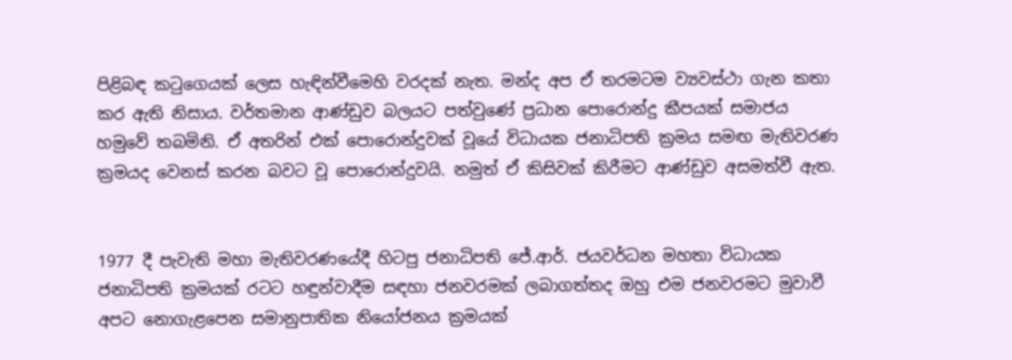පිළිබඳ කටුගෙයක් ලෙස හැඳින්වීමෙහි වරදක් නැත. මන්ද අප ඒ තරමටම ව්‍යවස්ථා ගැන කතා කර ඇති නිසාය. වර්තමාන ආණ්ඩුව බලයට පත්වුණේ ප්‍රධාන පොරොන්දු කීපයක් සමාජය හමුවේ තබමිනි. ඒ අතරින් එක් පොරොන්දුවක් වූයේ විධායක ජනාධිපති ක්‍රමය සමඟ මැතිවරණ ක්‍රමයද වෙනස් කරන බවට වූ පොරොන්දුවයි. නමුත් ඒ කිසිවක් කිරීමට ආණ්ඩුව අසමත්වී ඇත.


1977 දී පැවැති මහා මැතිවරණයේදී හිටපු ජනාධිපති ජේ.ආර්. ජයවර්ධන මහතා විධායක ජනාධිපති ක්‍රමයක් රටට හඳුන්වාදීම සඳහා ජනවරමක් ලබාගත්තද ඔහු එම ජනවරමට මුවාවී අපට නොගැළපෙන සමානුපාතික නියෝජනය ක්‍රමයක්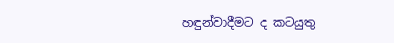හඳුන්වාදීමට ද කටයුතු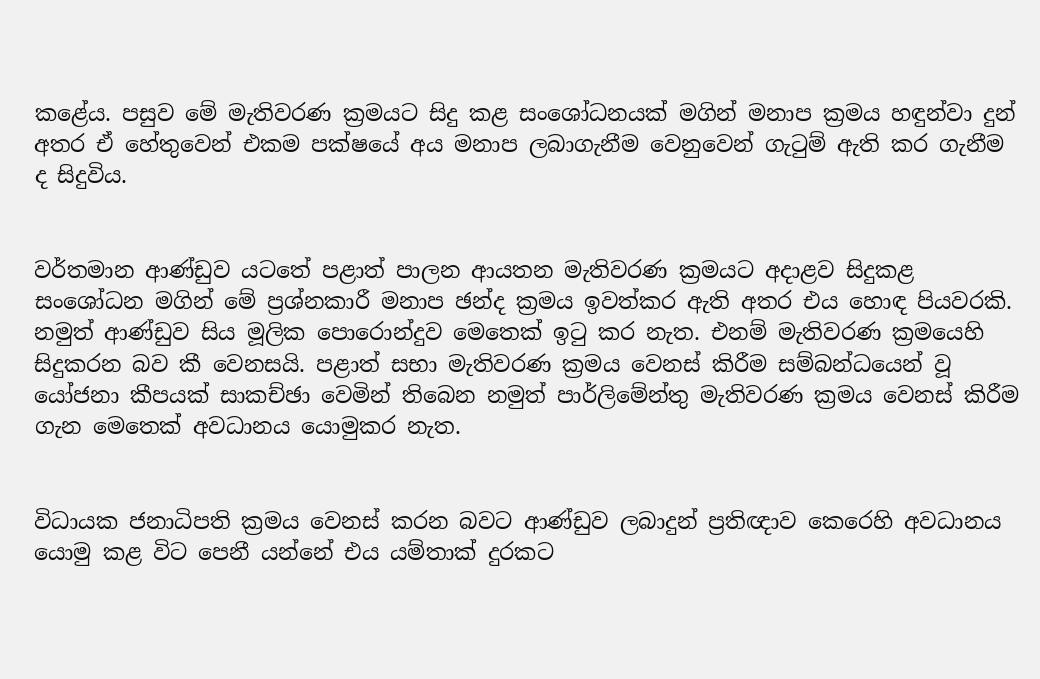කළේය. පසුව මේ මැතිවරණ ක්‍රමයට සිදු කළ සංශෝධනයක් මගින් මනාප ක්‍රමය හඳුන්වා දුන් අතර ඒ හේතුවෙන් එකම පක්ෂයේ අය මනාප ලබාගැනීම වෙනුවෙන් ගැටුම් ඇති කර ගැනීම ද සිදුවිය.


වර්තමාන ආණ්ඩුව යටතේ පළාත් පාලන ආයතන මැතිවරණ ක්‍රමයට අදාළව සිදුකළ සංශෝධන මගින් මේ ප්‍රශ්නකාරී මනාප ඡන්ද ක්‍රමය ඉවත්කර ඇති අතර එය හොඳ පියවරකි. නමුත් ආණ්ඩුව සිය මූලික පොරොන්දුව මෙතෙක් ඉටු කර නැත. එනම් මැතිවරණ ක්‍රමයෙහි සිදුකරන බව කී වෙනසයි. පළාත් සභා මැතිවරණ ක්‍රමය වෙනස් කිරීම සම්බන්ධයෙන් වූ යෝජනා කීපයක් සාකච්ඡා වෙමින් තිබෙන නමුත් පාර්ලිමේන්තු මැතිවරණ ක්‍රමය වෙනස් කිරීම ගැන මෙතෙක් අවධානය යොමුකර නැත.


විධායක ජනාධිපති ක්‍රමය වෙනස් කරන බවට ආණ්ඩුව ලබාදුන් ප්‍රතිඥාව කෙරෙහි අවධානය යොමු කළ විට පෙනී යන්නේ එය යම්තාක් දුරකට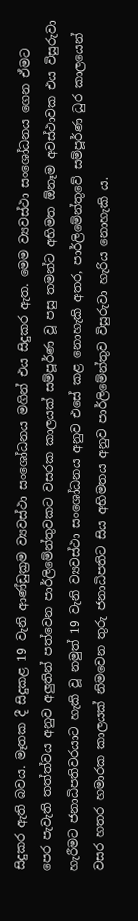සිදුකර ඇති බවය. මෑතක දී සිදුකළ 19 වැනි ආණ්ඩුක්‍රම ව්‍යවස්ථා සංශෝධනය මගින් එය සිදුකර ඇත. මෙම ව්‍යවස්ථා සංශෝධනය ගෙන ඒමට පෙර පැවැති තත්ත්වය අනුව අලුතින් පත්වෙන පාර්ලිමේන්තුවකට වසරක කාලයක් සම්පූර්ණ වූ පසු තමන්ට අභිමත ඕනෑම අවස්ථාවක එය විසුරුවා හැරීමට ජනාධිපතිවරයාට හැකි වූ නමුත් 19 වැනි ව්‍යවස්ථා සංශෝධනය අනුව එසේ කළ නොහැකි අතර, පාර්ලිමේන්තුවේ සම්පූර්ණ ධුර කාලයෙන් වසර හතර හමාරක කාලයක් නිමවෙන තුරු ජනාධිපතිට සිය අභිමතය අනුව පාර්ලිමේන්තුව විසුරුවා හැරිය නොහැකි ය.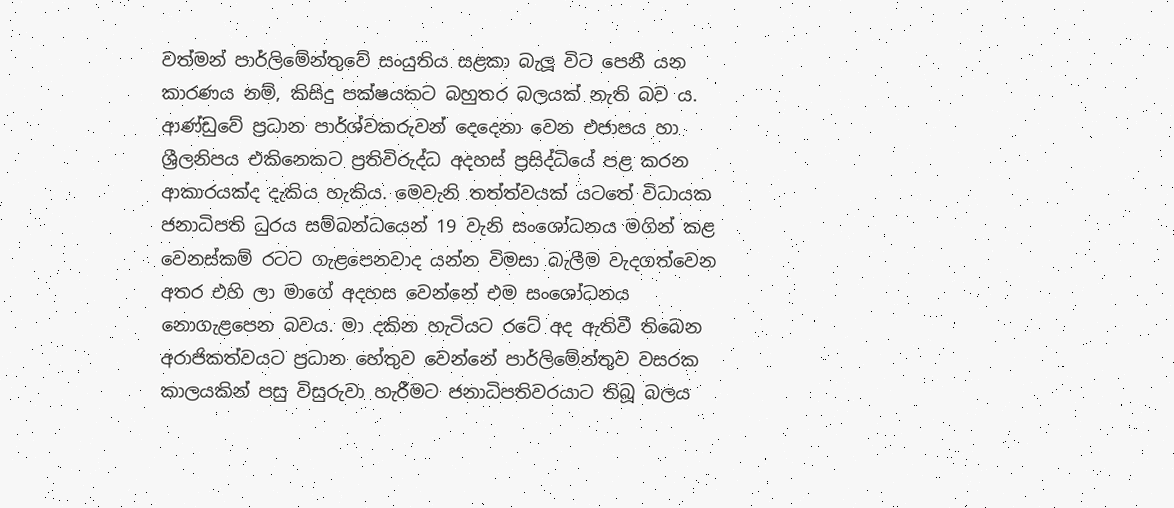වත්මන් පාර්ලිමේන්තුවේ සංයුතිය සළකා බැලූ විට පෙනී යන කාරණය නම්, කිසිදු පක්ෂයකට බහුතර බලයක් නැති බව ය. ආණ්ඩුවේ ප්‍රධාන පාර්ශ්වකරුවන් දෙදෙනා වෙන එජාපය හා ශ්‍රීලනිපය එකිනෙකට ප්‍රතිවිරුද්ධ අදහස් ප්‍රසිද්ධියේ පළ කරන ආකාරයක්ද දැකිය හැකිය. මෙවැනි තත්ත්වයක් යටතේ විධායක ජනාධිපති ධුරය සම්බන්ධයෙන් 19 වැනි සංශෝධනය මගින් කළ වෙනස්කම් රටට ගැළපෙනවාද යන්න විමසා බැලීම වැදගත්වෙන අතර එහි ලා මාගේ අදහස වෙන්නේ එම සංශෝධනය නොගැළපෙන බවය. මා දකින හැටියට රටේ අද ඇතිවී තිබෙන අරාජිකත්වයට ප්‍රධාන හේතුව වෙන්නේ පාර්ලිමේන්තුව වසරක කාලයකින් පසු විසුරුවා හැරීමට ජනාධිපතිවරයාට තිබූ බලය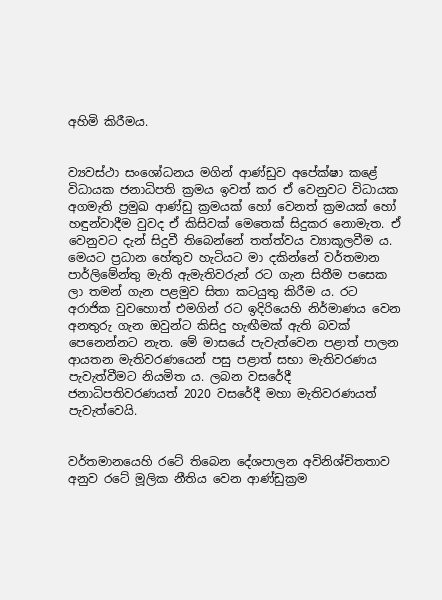අහිමි කිරීමය.


ව්‍යවස්ථා සංශෝධනය මගින් ආණ්ඩුව අපේක්ෂා කළේ විධායක ජනාධිපති ක්‍රමය ඉවත් කර ඒ වෙනුවට විධායක අගමැති ප්‍රමුඛ ආණ්ඩු ක්‍රමයක් හෝ වෙනත් ක්‍රමයක් හෝ හඳුන්වාදීම වුවද ඒ කිසිවක් මෙතෙක් සිදුකර නොමැත. ඒ වෙනුවට දැන් සිදුවී තිබෙන්නේ තත්ත්වය ව්‍යාකූලවීම ය. මෙයට ප්‍රධාන හේතුව හැටියට මා දකින්නේ වර්තමාන පාර්ලිමේන්තු මැති ඇමැතිවරුන් රට ගැන සිතීම පසෙක ලා තමන් ගැන පළමුව සිතා කටයුතු කිරීම ය. රට අරාජික වුවහොත් එමගින් රට ඉදිරියෙහි නිර්මාණය වෙන අනතුරු ගැන ඔවුන්ට කිසිදු හැඟීමක් ඇති බවක් පෙනෙන්නට නැත. මේ මාසයේ පැවැත්වෙන පළාත් පාලන ආයතන මැතිවරණයෙන් පසු පළාත් සභා මැතිවරණය පැවැත්වීමට නියමිත ය. ලබන වසරේදී ජනාධිපතිවරණයත් 2020 වසරේදී මහා මැතිවරණයත් පැවැත්වෙයි.


වර්තමානයෙහි රටේ තිබෙන දේශපාලන අවිනිශ්චිතතාව අනුව රටේ මූලික නීතිය වෙන ආණ්ඩුක්‍රම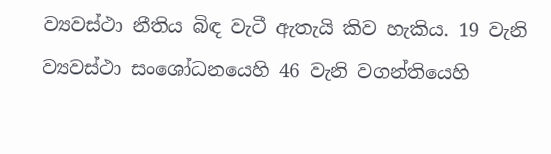ව්‍යවස්ථා නීතිය බිඳ වැටී ඇතැයි කිව හැකිය. 19 වැනි ව්‍යවස්ථා සංශෝධනයෙහි 46 වැනි වගන්තියෙහි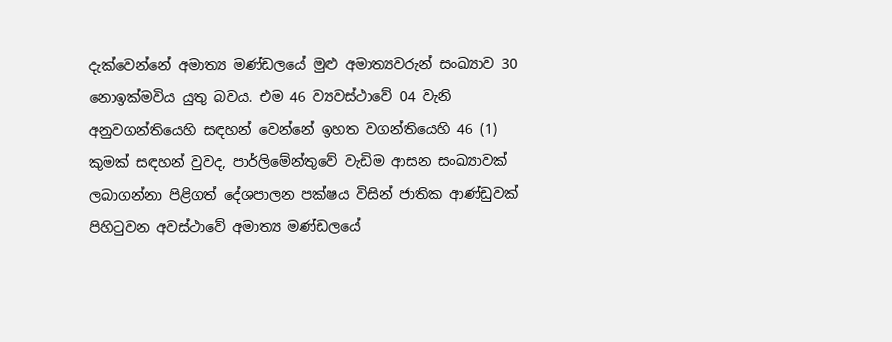දැක්වෙන්නේ අමාත්‍ය මණ්ඩලයේ මුළු අමාත්‍යවරුන් සංඛ්‍යාව 30 නොඉක්මවිය යුතු බවය. එම 46 ව්‍යවස්ථාවේ 04 වැනි අනුවගන්තියෙහි සඳහන් වෙන්නේ ඉහත වගන්තියෙහි 46 (1) කුමක් සඳහන් වුවද, පාර්ලිමේන්තුවේ වැඩිම ආසන සංඛ්‍යාවක් ලබාගන්නා පිළිගත් දේශපාලන පක්ෂය විසින් ජාතික ආණ්ඩුවක් පිහිටුවන අවස්ථාවේ අමාත්‍ය මණ්ඩලයේ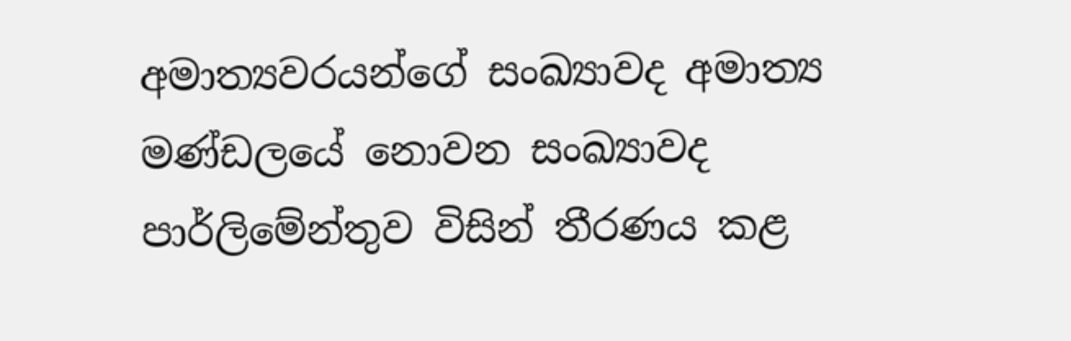අමාත්‍යවරයන්ගේ සංඛ්‍යාවද අමාත්‍ය මණ්ඩලයේ නොවන සංඛ්‍යාවද පාර්ලිමේන්තුව විසින් තීරණය කළ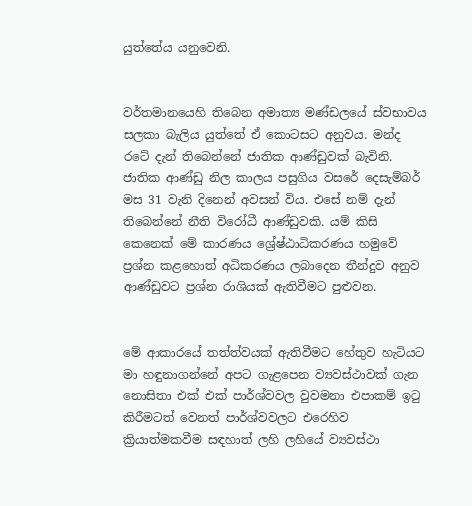යුත්තේය යනුවෙනි.


වර්තමානයෙහි තිබෙන අමාත්‍ය මණ්ඩලයේ ස්වභාවය සලකා බැලිය යුත්තේ ඒ කොටසට අනුවය. මන්ද රටේ දැන් තිබෙන්නේ ජාතික ආණ්ඩුවක් බැවිනි. ජාතික ආණ්ඩු නිල කාලය පසුගිය වසරේ දෙසැම්බර් මස 31 වැනි දිනෙන් අවසන් විය. එසේ නම් දැන් තිබෙන්නේ නීති විරෝධී ආණ්ඩුවකි. යම් කිසි කෙනෙක් මේ කාරණය ශ්‍රේෂ්ඨාධිකරණය හමුවේ ප්‍රශ්න කළහොත් අධිකරණය ලබාදෙන තීන්දුව අනුව ආණ්ඩුවට ප්‍රශ්න රාශියක් ඇතිවීමට පුළුවන.


මේ ආකාරයේ තත්ත්වයක් ඇතිවීමට හේතුව හැටියට මා හඳුනාගන්නේ අපට ගැළපෙන ව්‍යවස්ථාවක් ගැන නොසිතා එක් එක් පාර්ශ්වවල වුවමනා එපාකම් ඉටු කිරීමටත් වෙනත් පාර්ශ්වවලට එරෙහිව ක්‍රියාත්මකවීම සඳහාත් ලහි ලහියේ ව්‍යවස්ථා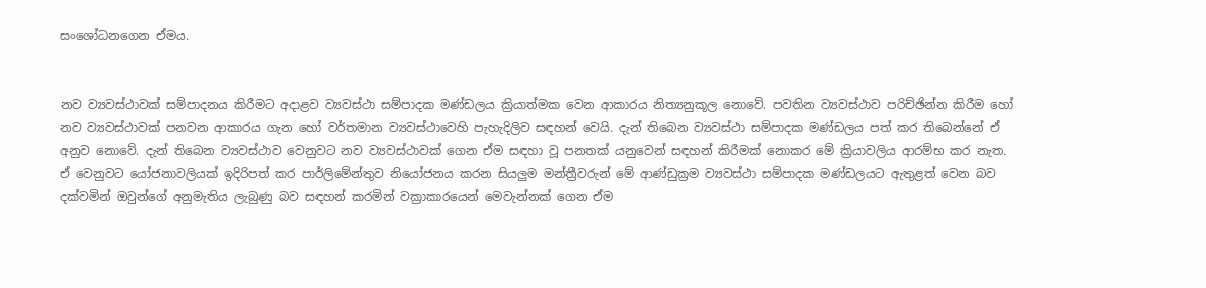සංශෝධනගෙන ඒමය.


නව ව්‍යවස්ථාවක් සම්පාදනය කිරීමට අදාළව ව්‍යවස්ථා සම්පාදක මණ්ඩලය ක්‍රියාත්මක වෙන ආකාරය නිත්‍යනුකූල නොවේ. පවතින ව්‍යවස්ථාව පරිච්ඡින්න කිරීම හෝ නව ව්‍යවස්ථාවක් පනවන ආකාරය ගැන හෝ වර්තමාන ව්‍යවස්ථාවෙහි පැහැදිලිව සඳහන් වෙයි. දැන් තිබෙන ව්‍යවස්ථා සම්පාදක මණ්ඩලය පත් කර තිබෙන්නේ ඒ අනුව නොවේ. දැන් තිබෙන ව්‍යවස්ථාව වෙනුවට නව ව්‍යවස්ථාවක් ගෙන ඒම සඳහා වූ පනතක් යනුවෙන් සඳහන් කිරීමක් නොකර මේ ක්‍රියාවලිය ආරම්භ කර නැත. ඒ වෙනුවට යෝජනාවලියක් ඉදිරිපත් කර පාර්ලිමේන්තුව නියෝජනය කරන සියලුම මන්ත්‍රීවරුන් මේ ආණ්ඩුක්‍රම ව්‍යවස්ථා සම්පාදක මණ්ඩලයට ඇතුළත් වෙන බව දක්වමින් ඔවුන්ගේ අනුමැතිය ලැබුණු බව සඳහන් කරමින් වක්‍රාකාරයෙන් මෙවැන්නක් ගෙන ඒම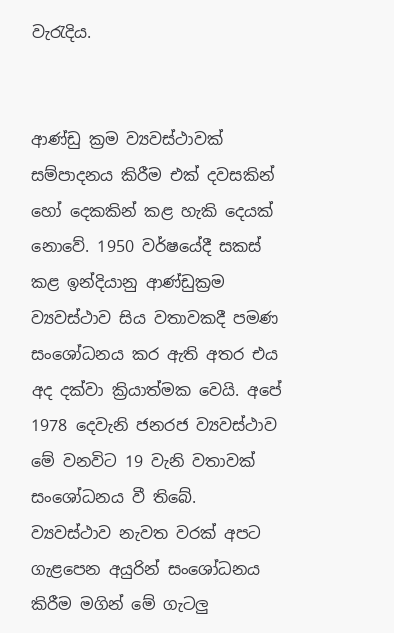වැරැදිය.


ආණ්ඩු ක්‍රම ව්‍යවස්ථාවක් සම්පාදනය කිරීම එක් දවසකින් හෝ දෙකකින් කළ හැකි දෙයක් නොවේ. 1950 වර්ෂයේදී සකස් කළ ඉන්දියානු ආණ්ඩුක්‍රම ව්‍යවස්ථාව සිය වතාවකදී පමණ සංශෝධනය කර ඇති අතර එය අද දක්වා ක්‍රියාත්මක වෙයි. අපේ 1978 දෙවැනි ජනරජ ව්‍යවස්ථාව මේ වනවිට 19 වැනි වතාවක් සංශෝධනය වී තිබේ. ව්‍යවස්ථාව නැවත වරක් අපට ගැළපෙන අයුරින් සංශෝධනය කිරීම මගින් මේ ගැටලු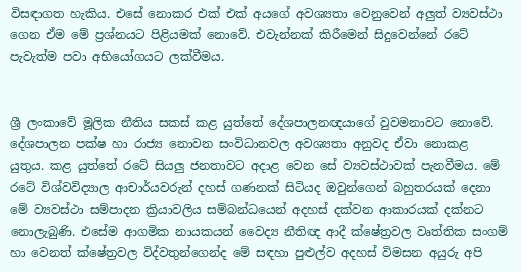විසඳාගත හැකිය. එසේ නොකර එක් එක් අයගේ අවශ්‍යතා වෙනුවෙන් අලුත් ව්‍යවස්ථා ගෙන ඒම මේ ප්‍රශ්නයට පිළියමක් නොවේ. එවැන්නක් කිරීමෙන් සිදුවෙන්නේ රටේ පැවැත්ම පවා අභියෝගයට ලක්වීමය.


ශ්‍රී ලංකාවේ මූලික නීතිය සකස් කළ යුත්තේ දේශපාලනඥයාගේ වුවමනාවට නොවේ. දේශපාලන පක්ෂ හා රාජ්‍ය නොවන සංවිධානවල අවශ්‍යතා අනුවද ඒවා නොකළ යුතුය. කළ යුත්තේ රටේ සියලු ජනතාවට අදාළ වෙන සේ ව්‍යවස්ථාවක් පැනවීමය. මේ රටේ විශ්වවිද්‍යාල ආචාර්යවරුන් දහස් ගණනක් සිටියද ඔවුන්ගෙන් බහුතරයක් දෙනා මේ ව්‍යවස්ථා සම්පාදන ක්‍රියාවලිය සම්බන්ධයෙන් අදහස් දක්වන ආකාරයක් දක්නට නොලැබුණි. එසේම ආගමික නායකයන් වෛද්‍ය නීතිඥ ආදී ක්ෂේත්‍රවල වෘත්තික සංගම් හා වෙනත් ක්ෂේත්‍රවල විද්වතුන්ගෙන්ද මේ සඳහා පුළුල්ව අදහස් විමසන අයුරු අපි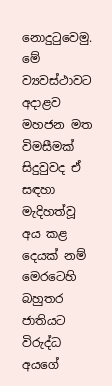නොදුටුවෙමු. මේ ව්‍යවස්ථාවට අදාළව මහජන මත විමසීමක් සිදුවුවද ඒ සඳහා මැදිහත්වූ අය කළ දෙයක් නම් මෙරටෙහි බහුතර ජාතියට විරුද්ධ අයගේ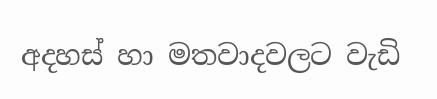අදහස් හා මතවාදවලට වැඩි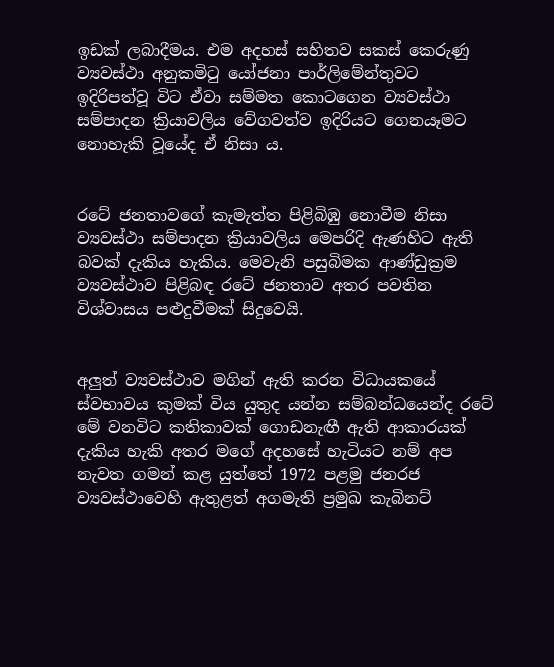ඉඩක් ලබාදීමය. එම අදහස් සහිතව සකස් කෙරුණු ව්‍යවස්ථා අනුකමිටු යෝජනා පාර්ලිමේන්තුවට ඉදිරිපත්වූ විට ඒවා සම්මත කොටගෙන ව්‍යවස්ථා සම්පාදන ක්‍රියාවලිය වේගවත්ව ඉදිරියට ගෙනයෑමට නොහැකි වූයේද ඒ නිසා ය.


රටේ ජනතාවගේ කැමැත්ත පිළිබිඹු නොවීම නිසා ව්‍යවස්ථා සම්පාදන ක්‍රියාවලිය මෙපරිදි ඇණහිට ඇති බවක් දැකිය හැකිය. මෙවැනි පසුබිමක ආණ්ඩුක්‍රම ව්‍යවස්ථාව පිළිබඳ රටේ ජනතාව අතර පවතින විශ්වාසය පළුදුවීමක් සිදුවෙයි.


අලුත් ව්‍යවස්ථාව මගින් ඇති කරන විධායකයේ ස්වභාවය කුමක් විය යුතුද යන්න සම්බන්ධයෙන්ද රටේ මේ වනවිට කතිකාවක් ගොඩනැඟී ඇති ආකාරයක් දැකිය හැකි අතර මගේ අදහසේ හැටියට නම් අප නැවත ගමන් කළ යුත්තේ 1972 පළමු ජනරජ ව්‍යවස්ථාවෙහි ඇතුළත් අගමැති ප්‍රමුඛ කැබිනට්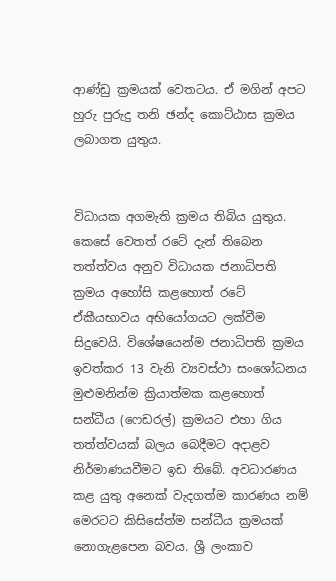ආණ්ඩු ක්‍රමයක් වෙතටය. ඒ මගින් අපට හුරු පුරුදු තනි ඡන්ද කොට්ඨාස ක්‍රමය ලබාගත යුතුය.


විධායක අගමැති ක්‍රමය තිබිය යුතුය. කෙසේ වෙතත් රටේ දැන් තිබෙන තත්ත්වය අනුව විධායක ජනාධිපති ක්‍රමය අහෝසි කළහොත් රටේ ඒකීයභාවය අභියෝගයට ලක්වීම සිදුවෙයි. විශේෂයෙන්ම ජනාධිපති ක්‍රමය ඉවත්කර 13 වැනි ව්‍යවස්ථා සංශෝධනය මුළුමනින්ම ක්‍රියාත්මක කළහොත් සන්ධීය (ෆෙඩරල්) ක්‍රමයට එහා ගිය තත්ත්වයක් බලය බෙදීමට අදාළව නිර්මාණයවීමට ඉඩ තිබේ. අවධාරණය කළ යුතු අනෙක් වැදගත්ම කාරණය නම් මෙරටට කිසිසේත්ම සන්ධීය ක්‍රමයක් නොගැළපෙන බවය. ශ්‍රී ලංකාව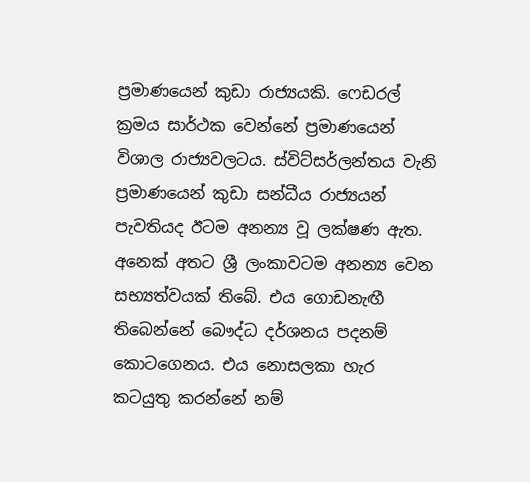ප්‍රමාණයෙන් කුඩා රාජ්‍යයකි. ෆෙඩරල් ක්‍රමය සාර්ථක වෙන්නේ ප්‍රමාණයෙන් විශාල රාජ්‍යවලටය. ස්විට්සර්ලන්තය වැනි ප්‍රමාණයෙන් කුඩා සන්ධීය රාජ්‍යයන් පැවතියද ඊටම අනන්‍ය වූ ලක්ෂණ ඇත. අනෙක් අතට ශ්‍රී ලංකාවටම අනන්‍ය වෙන සභ්‍යත්වයක් තිබේ. එය ගොඩනැඟී තිබෙන්නේ බෞද්ධ දර්ශනය පදනම් කොටගෙනය. එය නොසලකා හැර කටයුතු කරන්නේ නම්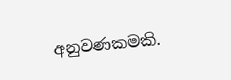අනුවණකමකි.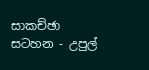සාකච්ඡා සටහන - උපුල්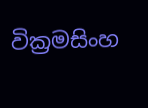වික්‍රමසිංහ